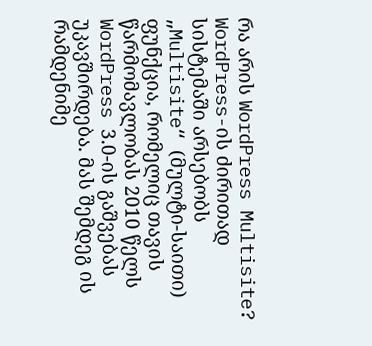რა არის WordPress Multisite?
WordPress-ის ძირითად სისტემაში არსებობს „Multisite“ (მულტი-საითი) ფუნქცია, რომელიც თავის წარმომავლობას 2010 წელს WordPress 3.0-ის გაშვებას უკავშირდება. მას შემდეგ ის რამდენიმე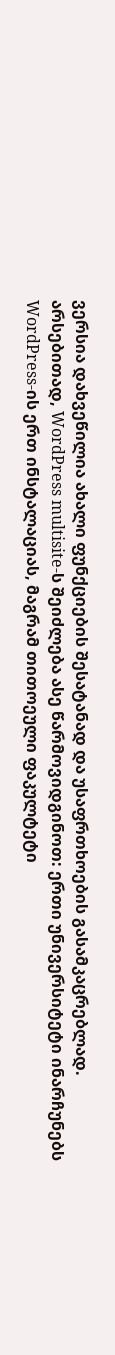ვერსია დახვეწილია ახალი ფუნქციების შესატანად და უსაფრთხოების გასამკაცრებლად.
არსებითად, WordPress multisite-ს შეიძლება ასე წარმოვიდგინოთ: ერთი უნივერსიტეტი ინარჩუნებს WordPress-ის ერთ ინსტალაციას, მაგრამ თითოეული ფაკულტეტი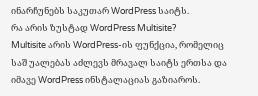ინარჩუნებს საკუთარ WordPress საიტს.
რა არის ზუსტად WordPress Multisite?
Multisite არის WordPress-ის ფუნქცია, რომელიც საშ უალებას აძლევს მრავალ საიტს ერთსა და იმავე WordPress ინსტალაციას გაზიაროს.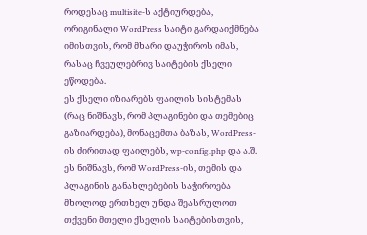როდესაც multisite-ს აქტიურდება, ორიგინალი WordPress საიტი გარდაიქმნება იმისთვის, რომ მხარი დაუჭიროს იმას, რასაც ჩვეულებრივ საიტების ქსელი ეწოდება.
ეს ქსელი იზიარებს ფაილის სისტემას (რაც ნიშნავს, რომ პლაგინები და თემებიც გაზიარდება), მონაცემთა ბაზას, WordPress-ის ძირითად ფაილებს, wp-config.php და ა.შ.
ეს ნიშნავს, რომ WordPress-ის, თემის და პლაგინის განახლებების საჭიროება მხოლოდ ერთხელ უნდა შეასრულოთ თქვენი მთელი ქსელის საიტებისთვის,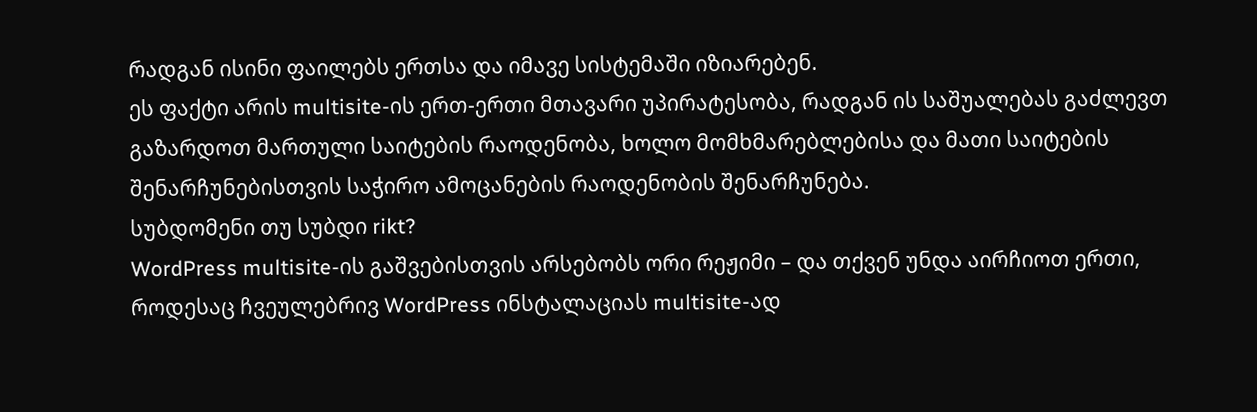რადგან ისინი ფაილებს ერთსა და იმავე სისტემაში იზიარებენ.
ეს ფაქტი არის multisite-ის ერთ-ერთი მთავარი უპირატესობა, რადგან ის საშუალებას გაძლევთ გაზარდოთ მართული საიტების რაოდენობა, ხოლო მომხმარებლებისა და მათი საიტების შენარჩუნებისთვის საჭირო ამოცანების რაოდენობის შენარჩუნება.
სუბდომენი თუ სუბდი rikt?
WordPress multisite-ის გაშვებისთვის არსებობს ორი რეჟიმი – და თქვენ უნდა აირჩიოთ ერთი, როდესაც ჩვეულებრივ WordPress ინსტალაციას multisite-ად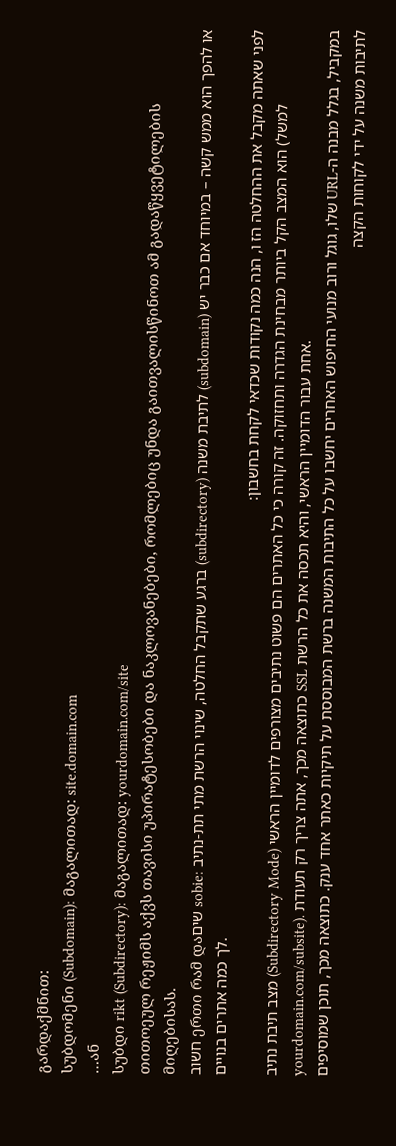გარდაქმნით:
სუბდომენი (Subdomain): მაგალითად: site.domain.com
…ან
სუბდი rikt (Subdirectory): მაგალითად: yourdomain.com/site
თითოეულ რეჟიმს აქვს თავისი უპირატესობები და ნაკლოვანებები, რომლებიც უნდა გაითვალისწინოთ ამ გადაწყვეტილების მიღებისას.
חשוב ერთი რამ დაשים sobie: ברגע שתקבל החלטה, שינוי הרשת מתי תת-נתיב (subdirectory) לתיבת משנה (subdomain) או להפך הוא ממש קשה – במיוחד אם כבר יש לך כמה אתרים בנויים.
לפני שאתה מקבל את ההחלטה הז ו, הנה כמה נקודות שכדאי לקחת בחשבון:
מצב תיבת נתיב (Subdirectory Mode) הוא המצב הקל ביותר מבחינת הגדרה ותחזוקה. זה קורה כי כל האתרים הם פשוט נתיבים מצורפים לדומיין הראשי (למשל yourdomain.com/subsite). כתוצאה מכך, אתה צריך רק תעודת SSL אחת עבור הדומיין הראשי, והיא תכסה את כל הרשת.
במקביל, בגלל מבנה ה-URL שלו, גוגל ורוב מנועי החיפוש האחרים יחשבו על כל התיבות המשנה ברשת המבוססת על תיקיות כאתר אחד ענק. כתוצאה מכך, תוכן שמוסיפים לתיבות משנה על ידי לקוחות הקצה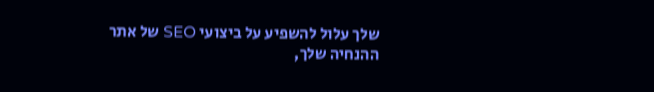שלך עלול להשפיע על ביצועי SEO של אתר ההנחיה שלך,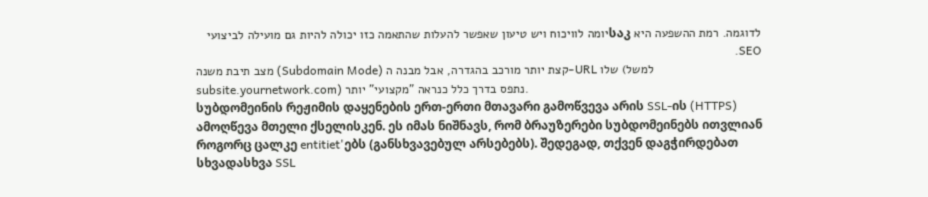לדוגמה. רמת ההשפעה היא საკיומה לוויכוח ויש טיעון שאפשר להעלות שהתאמה כזו יכולה להיות גם מועילה לביצועי SEO.
מצב תיבת משנה (Subdomain Mode) קצת יותר מורכב בהגדרה, אבל מבנה ה-URL שלו (למשל subsite.yournetwork.com) נתפס בדרך כלל כנראה "מקצועי" יותר.
სუბდომეინის რეჟიმის დაყენების ერთ-ერთი მთავარი გამოწვევა არის SSL-ის (HTTPS) ამოღწევა მთელი ქსელისკენ. ეს იმას ნიშნავს, რომ ბრაუზერები სუბდომეინებს ითვლიან როგორც ცალკე entitiet'ებს (განსხვავებულ არსებებს). შედეგად, თქვენ დაგჭირდებათ სხვადასხვა SSL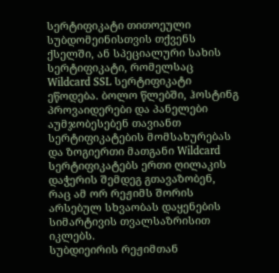სერტიფიკატი თითოეული სუბდომეინისთვის თქვენს ქსელში, ან სპეციალური სახის სერტიფიკატი, რომელსაც Wildcard SSL სერტიფიკატი ეწოდება. ბოლო წლებში, ჰოსტინგ პროვაიდერები და პანელები აუმჯობესებენ თავიანთ სერტიფიკატების მომსახურებას და ზოგიერთი მათგანი Wildcard სერტიფიკატებს ერთი ღილაკის დაჭერის შემდეგ გთავაზობენ, რაც ამ ორ რეჟიმს შორის არსებულ სხვაობას დაყენების სიმარტივის თვალსაზრისით იკლებს.
სუბდიეირის რეჟიმთან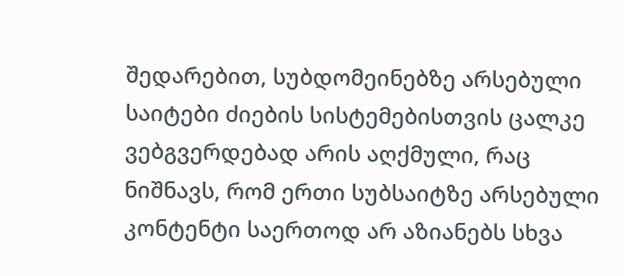შედარებით, სუბდომეინებზე არსებული საიტები ძიების სისტემებისთვის ცალკე ვებგვერდებად არის აღქმული, რაც ნიშნავს, რომ ერთი სუბსაიტზე არსებული კონტენტი საერთოდ არ აზიანებს სხვა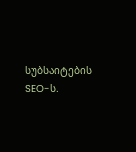სუბსაიტების SEO-ს.